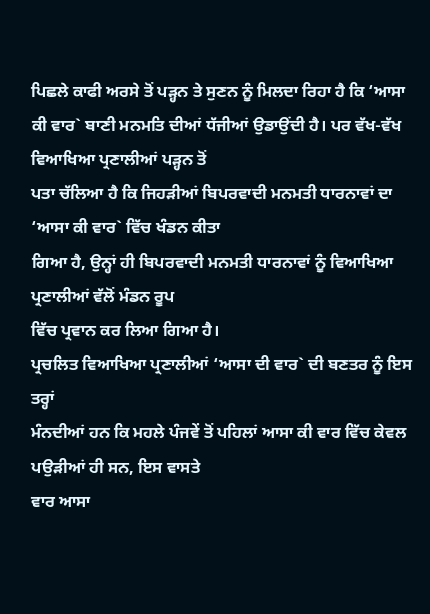ਪਿਛਲੇ ਕਾਫੀ ਅਰਸੇ ਤੋਂ ਪੜ੍ਹਨ ਤੇ ਸੁਣਨ ਨੂੰ ਮਿਲਦਾ ਰਿਹਾ ਹੈ ਕਿ ‘ਆਸਾ
ਕੀ ਵਾਰ` ਬਾਣੀ ਮਨਮਤਿ ਦੀਆਂ ਧੱਜੀਆਂ ਉਡਾਉਂਦੀ ਹੈ। ਪਰ ਵੱਖ-ਵੱਖ ਵਿਆਖਿਆ ਪ੍ਰਣਾਲੀਆਂ ਪੜ੍ਹਨ ਤੋਂ
ਪਤਾ ਚੱਲਿਆ ਹੈ ਕਿ ਜਿਹੜੀਆਂ ਬਿਪਰਵਾਦੀ ਮਨਮਤੀ ਧਾਰਨਾਵਾਂ ਦਾ ‘ਆਸਾ ਕੀ ਵਾਰ` ਵਿੱਚ ਖੰਡਨ ਕੀਤਾ
ਗਿਆ ਹੈ, ਉਨ੍ਹਾਂ ਹੀ ਬਿਪਰਵਾਦੀ ਮਨਮਤੀ ਧਾਰਨਾਵਾਂ ਨੂੰ ਵਿਆਖਿਆ ਪ੍ਰਣਾਲੀਆਂ ਵੱਲੋਂ ਮੰਡਨ ਰੂਪ
ਵਿੱਚ ਪ੍ਰਵਾਨ ਕਰ ਲਿਆ ਗਿਆ ਹੈ।
ਪ੍ਰਚਲਿਤ ਵਿਆਖਿਆ ਪ੍ਰਣਾਲੀਆਂ ‘ਆਸਾ ਦੀ ਵਾਰ` ਦੀ ਬਣਤਰ ਨੂੰ ਇਸ ਤਰ੍ਹਾਂ
ਮੰਨਦੀਆਂ ਹਨ ਕਿ ਮਹਲੇ ਪੰਜਵੇਂ ਤੋਂ ਪਹਿਲਾਂ ਆਸਾ ਕੀ ਵਾਰ ਵਿੱਚ ਕੇਵਲ ਪਉੜੀਆਂ ਹੀ ਸਨ, ਇਸ ਵਾਸਤੇ
ਵਾਰ ਆਸਾ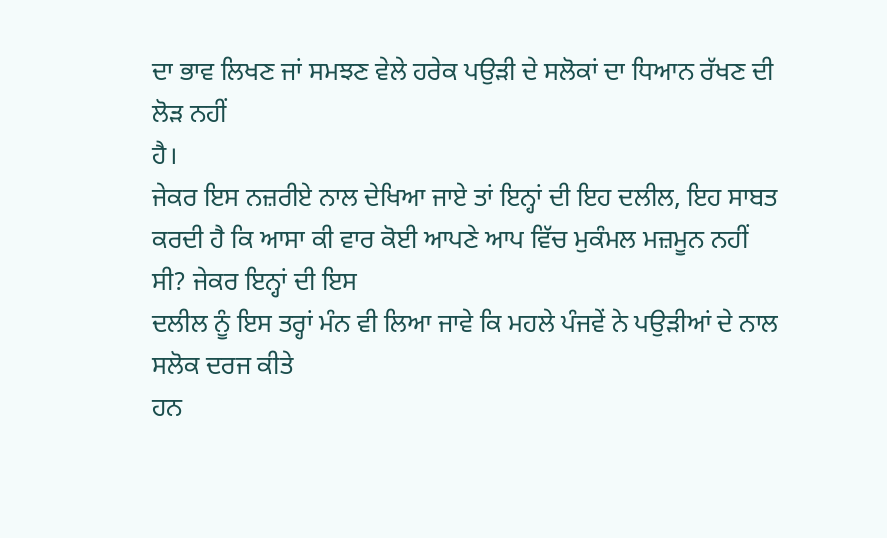ਦਾ ਭਾਵ ਲਿਖਣ ਜਾਂ ਸਮਝਣ ਵੇਲੇ ਹਰੇਕ ਪਉੜੀ ਦੇ ਸਲੋਕਾਂ ਦਾ ਧਿਆਨ ਰੱਖਣ ਦੀ ਲੋੜ ਨਹੀਂ
ਹੈ।
ਜੇਕਰ ਇਸ ਨਜ਼ਰੀਏ ਨਾਲ ਦੇਖਿਆ ਜਾਏ ਤਾਂ ਇਨ੍ਹਾਂ ਦੀ ਇਹ ਦਲੀਲ, ਇਹ ਸਾਬਤ
ਕਰਦੀ ਹੈ ਕਿ ਆਸਾ ਕੀ ਵਾਰ ਕੋਈ ਆਪਣੇ ਆਪ ਵਿੱਚ ਮੁਕੰਮਲ ਮਜ਼ਮੂਨ ਨਹੀਂ ਸੀ? ਜੇਕਰ ਇਨ੍ਹਾਂ ਦੀ ਇਸ
ਦਲੀਲ ਨੂੰ ਇਸ ਤਰ੍ਹਾਂ ਮੰਨ ਵੀ ਲਿਆ ਜਾਵੇ ਕਿ ਮਹਲੇ ਪੰਜਵੇਂ ਨੇ ਪਉੜੀਆਂ ਦੇ ਨਾਲ ਸਲੋਕ ਦਰਜ ਕੀਤੇ
ਹਨ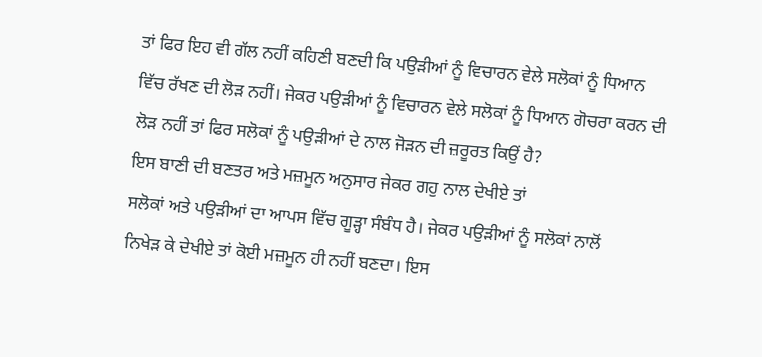ਤਾਂ ਫਿਰ ਇਹ ਵੀ ਗੱਲ ਨਹੀਂ ਕਹਿਣੀ ਬਣਦੀ ਕਿ ਪਉੜੀਆਂ ਨੂੰ ਵਿਚਾਰਨ ਵੇਲੇ ਸਲੋਕਾਂ ਨੂੰ ਧਿਆਨ
ਵਿੱਚ ਰੱਖਣ ਦੀ ਲੋੜ ਨਹੀਂ। ਜੇਕਰ ਪਉੜੀਆਂ ਨੂੰ ਵਿਚਾਰਨ ਵੇਲੇ ਸਲੋਕਾਂ ਨੂੰ ਧਿਆਨ ਗੋਚਰਾ ਕਰਨ ਦੀ
ਲੋੜ ਨਹੀਂ ਤਾਂ ਫਿਰ ਸਲੋਕਾਂ ਨੂੰ ਪਉੜੀਆਂ ਦੇ ਨਾਲ ਜੋੜਨ ਦੀ ਜ਼ਰੂਰਤ ਕਿਉਂ ਹੈ?
ਇਸ ਬਾਣੀ ਦੀ ਬਣਤਰ ਅਤੇ ਮਜ਼ਮੂਨ ਅਨੁਸਾਰ ਜੇਕਰ ਗਹੁ ਨਾਲ ਦੇਖੀਏ ਤਾਂ
ਸਲੋਕਾਂ ਅਤੇ ਪਉੜੀਆਂ ਦਾ ਆਪਸ ਵਿੱਚ ਗੂੜ੍ਹਾ ਸੰਬੰਧ ਹੈ। ਜੇਕਰ ਪਉੜੀਆਂ ਨੂੰ ਸਲੋਕਾਂ ਨਾਲੋਂ
ਨਿਖੇੜ ਕੇ ਦੇਖੀਏ ਤਾਂ ਕੋਈ ਮਜ਼ਮੂਨ ਹੀ ਨਹੀਂ ਬਣਦਾ। ਇਸ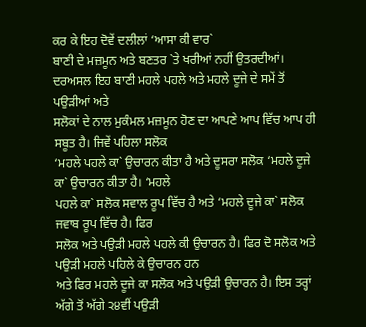ਕਰ ਕੇ ਇਹ ਦੋਵੇਂ ਦਲੀਲਾਂ ‘ਆਸਾ ਕੀ ਵਾਰ`
ਬਾਣੀ ਦੇ ਮਜ਼ਮੂਨ ਅਤੇ ਬਣਤਰ `ਤੇ ਖਰੀਆਂ ਨਹੀਂ ਉਤਰਦੀਆਂ।
ਦਰਅਸਲ ਇਹ ਬਾਣੀ ਮਹਲੇ ਪਹਲੇ ਅਤੇ ਮਹਲੇ ਦੂਜੇ ਦੇ ਸਮੇਂ ਤੋਂ ਪਉੜੀਆਂ ਅਤੇ
ਸਲੋਕਾਂ ਦੇ ਨਾਲ ਮੁਕੰਮਲ ਮਜ਼ਮੂਨ ਹੋਣ ਦਾ ਆਪਣੇ ਆਪ ਵਿੱਚ ਆਪ ਹੀ ਸਬੂਤ ਹੈ। ਜਿਵੇਂ ਪਹਿਲਾ ਸਲੋਕ
‘ਮਹਲੇ ਪਹਲੇ ਕਾ` ਉਚਾਰਨ ਕੀਤਾ ਹੈ ਅਤੇ ਦੂਸਰਾ ਸਲੋਕ ‘ਮਹਲੇ ਦੂਜੇ ਕਾ` ਉਚਾਰਨ ਕੀਤਾ ਹੈ। ‘ਮਹਲੇ
ਪਹਲੇ ਕਾ` ਸਲੋਕ ਸਵਾਲ ਰੂਪ ਵਿੱਚ ਹੈ ਅਤੇ ‘ਮਹਲੇ ਦੂਜੇ ਕਾ` ਸਲੋਕ ਜਵਾਬ ਰੂਪ ਵਿੱਚ ਹੈ। ਫਿਰ
ਸਲੋਕ ਅਤੇ ਪਉੜੀ ਮਹਲੇ ਪਹਲੇ ਕੀ ਉਚਾਰਨ ਹੈ। ਫਿਰ ਦੋ ਸਲੋਕ ਅਤੇ ਪਉੜੀ ਮਹਲੇ ਪਹਿਲੇ ਕੇ ਉਚਾਰਨ ਹਨ
ਅਤੇ ਫਿਰ ਮਹਲੇ ਦੂਜੇ ਕਾ ਸਲੋਕ ਅਤੇ ਪਉੜੀ ਉਚਾਰਨ ਹੈ। ਇਸ ਤਰ੍ਹਾਂ ਅੱਗੇ ਤੋਂ ਅੱਗੇ ੨੪ਵੀਂ ਪਉੜੀ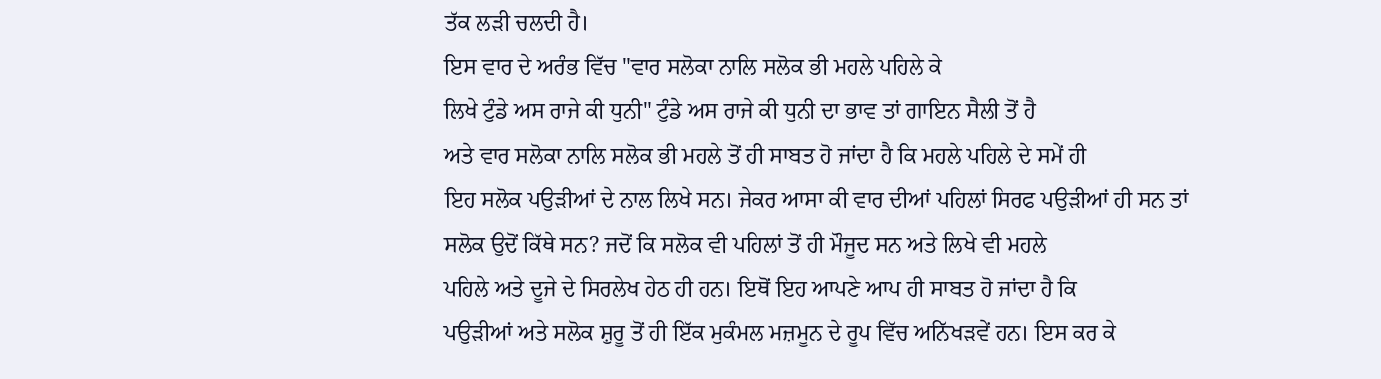ਤੱਕ ਲੜੀ ਚਲਦੀ ਹੈ।
ਇਸ ਵਾਰ ਦੇ ਅਰੰਭ ਵਿੱਚ "ਵਾਰ ਸਲੋਕਾ ਨਾਲਿ ਸਲੋਕ ਭੀ ਮਹਲੇ ਪਹਿਲੇ ਕੇ
ਲਿਖੇ ਟੁੰਡੇ ਅਸ ਰਾਜੇ ਕੀ ਧੁਨੀ" ਟੁੰਡੇ ਅਸ ਰਾਜੇ ਕੀ ਧੁਨੀ ਦਾ ਭਾਵ ਤਾਂ ਗਾਇਨ ਸੈਲੀ ਤੋਂ ਹੈ
ਅਤੇ ਵਾਰ ਸਲੋਕਾ ਨਾਲਿ ਸਲੋਕ ਭੀ ਮਹਲੇ ਤੋਂ ਹੀ ਸਾਬਤ ਹੋ ਜਾਂਦਾ ਹੈ ਕਿ ਮਹਲੇ ਪਹਿਲੇ ਦੇ ਸਮੇਂ ਹੀ
ਇਹ ਸਲੋਕ ਪਉੜੀਆਂ ਦੇ ਨਾਲ ਲਿਖੇ ਸਨ। ਜੇਕਰ ਆਸਾ ਕੀ ਵਾਰ ਦੀਆਂ ਪਹਿਲਾਂ ਸਿਰਫ ਪਉੜੀਆਂ ਹੀ ਸਨ ਤਾਂ
ਸਲੋਕ ਉਦੋਂ ਕਿੱਥੇ ਸਨ? ਜਦੋਂ ਕਿ ਸਲੋਕ ਵੀ ਪਹਿਲਾਂ ਤੋਂ ਹੀ ਮੌਜੂਦ ਸਨ ਅਤੇ ਲਿਖੇ ਵੀ ਮਹਲੇ
ਪਹਿਲੇ ਅਤੇ ਦੂਜੇ ਦੇ ਸਿਰਲੇਖ ਹੇਠ ਹੀ ਹਨ। ਇਥੋਂ ਇਹ ਆਪਣੇ ਆਪ ਹੀ ਸਾਬਤ ਹੋ ਜਾਂਦਾ ਹੈ ਕਿ
ਪਉੜੀਆਂ ਅਤੇ ਸਲੋਕ ਸ਼ੁਰੂ ਤੋਂ ਹੀ ਇੱਕ ਮੁਕੰਮਲ ਮਜ਼ਮੂਨ ਦੇ ਰੂਪ ਵਿੱਚ ਅਨਿੱਖੜਵੇਂ ਹਨ। ਇਸ ਕਰ ਕੇ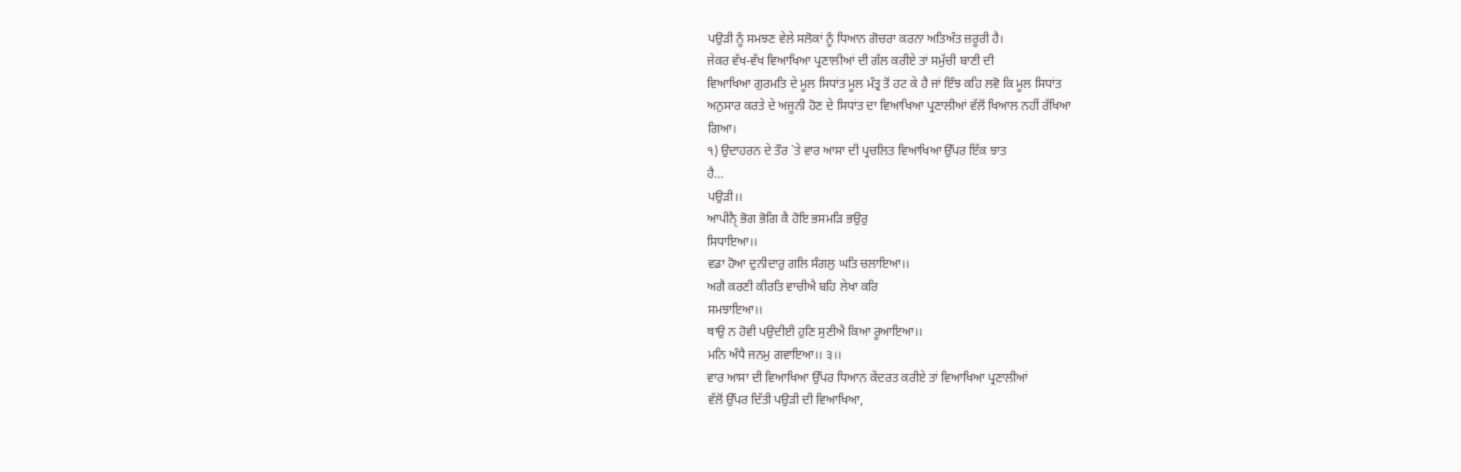ਪਉੜੀ ਨੂੰ ਸਮਝਣ ਵੇਲੇ ਸਲੋਕਾਂ ਨੂੰ ਧਿਆਨ ਗੋਚਰਾ ਕਰਨਾ ਅਤਿਅੰਤ ਜ਼ਰੂਰੀ ਹੈ।
ਜੇਕਰ ਵੱਖ-ਵੱਖ ਵਿਆਖਿਆ ਪ੍ਰਣਾਲੀਆਂ ਦੀ ਗੱਲ ਕਰੀਏ ਤਾਂ ਸਮੁੱਚੀ ਬਾਣੀ ਦੀ
ਵਿਆਖਿਆ ਗੁਰਮਤਿ ਦੇ ਮੂਲ ਸਿਧਾਂਤ ਮੂਲ ਮੰਤ੍ਰ ਤੋਂ ਹਟ ਕੇ ਹੈ ਜਾਂ ਇੰਝ ਕਹਿ ਲਵੋ ਕਿ ਮੂਲ ਸਿਧਾਂਤ
ਅਨੁਸਾਰ ਕਰਤੇ ਦੇ ਅਜੂਨੀ ਹੋਣ ਦੇ ਸਿਧਾਂਤ ਦਾ ਵਿਆਖਿਆ ਪ੍ਰਣਾਲੀਆਂ ਵੱਲੋਂ ਖਿਆਲ ਨਹੀਂ ਰੱਖਿਆ
ਗਿਆ।
੧) ਉਦਾਹਰਨ ਦੇ ਤੌਰ `ਤੇ ਵਾਰ ਆਸਾ ਦੀ ਪ੍ਰਚਲਿਤ ਵਿਆਖਿਆ ਉੱਪਰ ਇੱਕ ਝਾਤ
ਹੈ…
ਪਉੜੀ।।
ਆਪੀਨੈੑ ਭੋਗ ਭੋਗਿ ਕੈ ਹੋਇ ਭਸਮੜਿ ਭਉਰੁ
ਸਿਧਾਇਆ।।
ਵਡਾ ਹੋਆ ਦੁਨੀਦਾਰੁ ਗਲਿ ਸੰਗਲੁ ਘਤਿ ਚਲਾਇਆ।।
ਅਗੈ ਕਰਣੀ ਕੀਰਤਿ ਵਾਚੀਐ ਬਹਿ ਲੇਖਾ ਕਰਿ
ਸਮਝਾਇਆ।।
ਥਾਉ ਨ ਹੋਵੀ ਪਉਦੀਈ ਹੁਣਿ ਸੁਣੀਐ ਕਿਆ ਰੂਆਇਆ।।
ਮਨਿ ਅੰਧੈ ਜਨਮੁ ਗਵਾਇਆ।। ੩।।
ਵਾਰ ਆਸਾ ਦੀ ਵਿਆਖਿਆ ਉੱਪਰ ਧਿਆਨ ਕੇਂਦਰਤ ਕਰੀਏ ਤਾਂ ਵਿਆਖਿਆ ਪ੍ਰਣਾਲੀਆਂ
ਵੱਲੋਂ ਉੱਪਰ ਦਿੱਤੀ ਪਉੜੀ ਦੀ ਵਿਆਖਿਆ,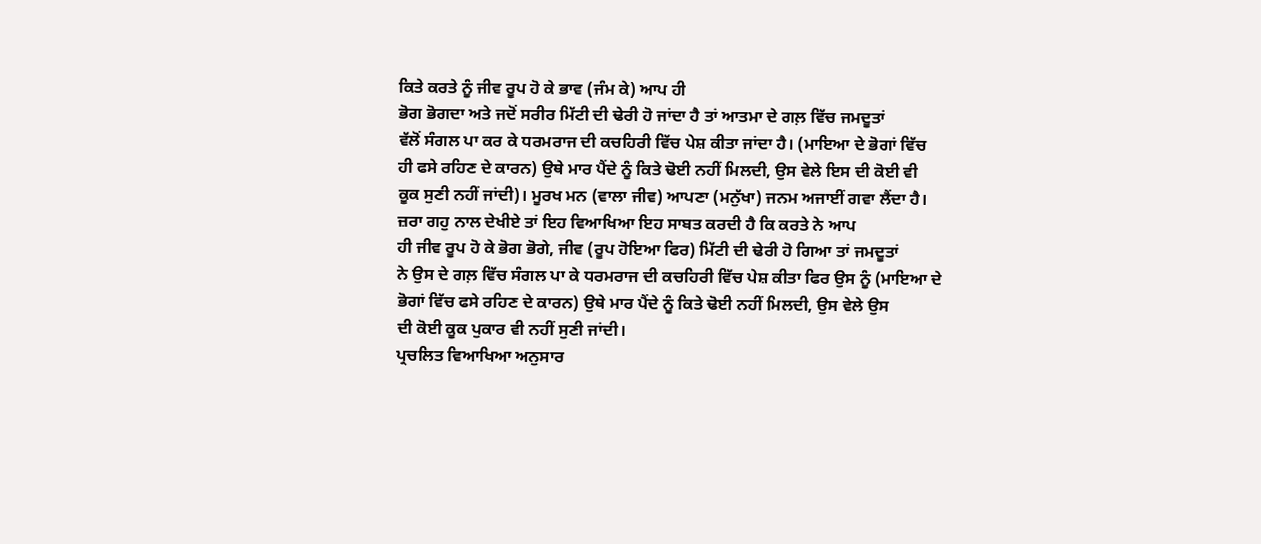ਕਿਤੇ ਕਰਤੇ ਨੂੰ ਜੀਵ ਰੂਪ ਹੋ ਕੇ ਭਾਵ (ਜੰਮ ਕੇ) ਆਪ ਹੀ
ਭੋਗ ਭੋਗਦਾ ਅਤੇ ਜਦੋਂ ਸਰੀਰ ਮਿੱਟੀ ਦੀ ਢੇਰੀ ਹੋ ਜਾਂਦਾ ਹੈ ਤਾਂ ਆਤਮਾ ਦੇ ਗਲ਼ ਵਿੱਚ ਜਮਦੂਤਾਂ
ਵੱਲੋਂ ਸੰਗਲ ਪਾ ਕਰ ਕੇ ਧਰਮਰਾਜ ਦੀ ਕਚਹਿਰੀ ਵਿੱਚ ਪੇਸ਼ ਕੀਤਾ ਜਾਂਦਾ ਹੈ। (ਮਾਇਆ ਦੇ ਭੋਗਾਂ ਵਿੱਚ
ਹੀ ਫਸੇ ਰਹਿਣ ਦੇ ਕਾਰਨ) ਉਥੇ ਮਾਰ ਪੈਂਦੇ ਨੂੰ ਕਿਤੇ ਢੋਈ ਨਹੀਂ ਮਿਲਦੀ, ਉਸ ਵੇਲੇ ਇਸ ਦੀ ਕੋਈ ਵੀ
ਕੂਕ ਸੁਣੀ ਨਹੀਂ ਜਾਂਦੀ)। ਮੂਰਖ ਮਨ (ਵਾਲਾ ਜੀਵ) ਆਪਣਾ (ਮਨੁੱਖਾ) ਜਨਮ ਅਜਾਈਂ ਗਵਾ ਲੈਂਦਾ ਹੈ।
ਜ਼ਰਾ ਗਹੁ ਨਾਲ ਦੇਖੀਏ ਤਾਂ ਇਹ ਵਿਆਖਿਆ ਇਹ ਸਾਬਤ ਕਰਦੀ ਹੈ ਕਿ ਕਰਤੇ ਨੇ ਆਪ
ਹੀ ਜੀਵ ਰੂਪ ਹੋ ਕੇ ਭੋਗ ਭੋਗੇ, ਜੀਵ (ਰੂਪ ਹੋਇਆ ਫਿਰ) ਮਿੱਟੀ ਦੀ ਢੇਰੀ ਹੋ ਗਿਆ ਤਾਂ ਜਮਦੂਤਾਂ
ਨੇ ਉਸ ਦੇ ਗਲ਼ ਵਿੱਚ ਸੰਗਲ ਪਾ ਕੇ ਧਰਮਰਾਜ ਦੀ ਕਚਹਿਰੀ ਵਿੱਚ ਪੇਸ਼ ਕੀਤਾ ਫਿਰ ਉਸ ਨੂੰ (ਮਾਇਆ ਦੇ
ਭੋਗਾਂ ਵਿੱਚ ਫਸੇ ਰਹਿਣ ਦੇ ਕਾਰਨ) ਉਥੇ ਮਾਰ ਪੈਂਦੇ ਨੂੰ ਕਿਤੇ ਢੋਈ ਨਹੀਂ ਮਿਲਦੀ, ਉਸ ਵੇਲੇ ਉਸ
ਦੀ ਕੋਈ ਕੂਕ ਪੁਕਾਰ ਵੀ ਨਹੀਂ ਸੁਣੀ ਜਾਂਦੀ।
ਪ੍ਰਚਲਿਤ ਵਿਆਖਿਆ ਅਨੁਸਾਰ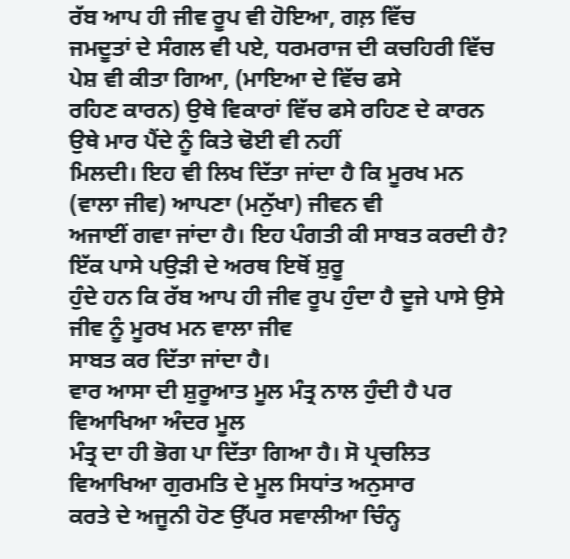ਰੱਬ ਆਪ ਹੀ ਜੀਵ ਰੂਪ ਵੀ ਹੋਇਆ, ਗਲ਼ ਵਿੱਚ
ਜਮਦੂਤਾਂ ਦੇ ਸੰਗਲ ਵੀ ਪਏ, ਧਰਮਰਾਜ ਦੀ ਕਚਹਿਰੀ ਵਿੱਚ ਪੇਸ਼ ਵੀ ਕੀਤਾ ਗਿਆ, (ਮਾਇਆ ਦੇ ਵਿੱਚ ਫਸੇ
ਰਹਿਣ ਕਾਰਨ) ਉਥੇ ਵਿਕਾਰਾਂ ਵਿੱਚ ਫਸੇ ਰਹਿਣ ਦੇ ਕਾਰਨ ਉਥੇ ਮਾਰ ਪੈਂਦੇ ਨੂੰ ਕਿਤੇ ਢੋਈ ਵੀ ਨਹੀਂ
ਮਿਲਦੀ। ਇਹ ਵੀ ਲਿਖ ਦਿੱਤਾ ਜਾਂਦਾ ਹੈ ਕਿ ਮੂਰਖ ਮਨ (ਵਾਲਾ ਜੀਵ) ਆਪਣਾ (ਮਨੁੱਖਾ) ਜੀਵਨ ਵੀ
ਅਜਾਈਂ ਗਵਾ ਜਾਂਦਾ ਹੈ। ਇਹ ਪੰਗਤੀ ਕੀ ਸਾਬਤ ਕਰਦੀ ਹੈ? ਇੱਕ ਪਾਸੇ ਪਉੜੀ ਦੇ ਅਰਥ ਇਥੋਂ ਸ਼ੁਰੂ
ਹੁੰਦੇ ਹਨ ਕਿ ਰੱਬ ਆਪ ਹੀ ਜੀਵ ਰੂਪ ਹੁੰਦਾ ਹੈ ਦੂਜੇ ਪਾਸੇ ਉਸੇ ਜੀਵ ਨੂੰ ਮੂਰਖ ਮਨ ਵਾਲਾ ਜੀਵ
ਸਾਬਤ ਕਰ ਦਿੱਤਾ ਜਾਂਦਾ ਹੈ।
ਵਾਰ ਆਸਾ ਦੀ ਸ਼ੁਰੂਆਤ ਮੂਲ ਮੰਤ੍ਰ ਨਾਲ ਹੁੰਦੀ ਹੈ ਪਰ ਵਿਆਖਿਆ ਅੰਦਰ ਮੂਲ
ਮੰਤ੍ਰ ਦਾ ਹੀ ਭੋਗ ਪਾ ਦਿੱਤਾ ਗਿਆ ਹੈ। ਸੋ ਪ੍ਰਚਲਿਤ ਵਿਆਖਿਆ ਗੁਰਮਤਿ ਦੇ ਮੂਲ ਸਿਧਾਂਤ ਅਨੁਸਾਰ
ਕਰਤੇ ਦੇ ਅਜੂਨੀ ਹੋਣ ਉੱਪਰ ਸਵਾਲੀਆ ਚਿੰਨ੍ਹ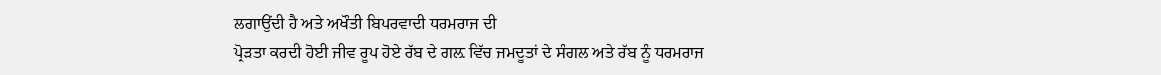ਲਗਾਉਂਦੀ ਹੈ ਅਤੇ ਅਖੌਤੀ ਬਿਪਰਵਾਦੀ ਧਰਮਰਾਜ ਦੀ
ਪ੍ਰੋੜਤਾ ਕਰਦੀ ਹੋਈ ਜੀਵ ਰੂਪ ਹੋਏ ਰੱਬ ਦੇ ਗਲ਼ ਵਿੱਚ ਜਮਦੂਤਾਂ ਦੇ ਸੰਗਲ ਅਤੇ ਰੱਬ ਨੂੰ ਧਰਮਰਾਜ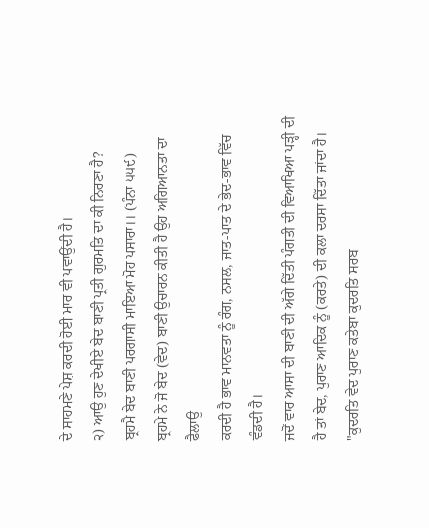ਦੇ ਸਾਹਮਣੇ ਪੇਸ਼ ਕਰਦੀ ਹੋਈ ਮਾਰ ਵੀ ਪਵਾਉਂਦੀ ਹੈ।
੨) ਆਉ ਹੁਣ ਦੇਖੀਏ ਬੇਦ ਬਾਣੀ ਪ੍ਰਤੀ ਗੁਰਮਤਿ ਦਾ ਕੀ ਨਿਰਣਾ ਹੈ?
ਬ੍ਰਹਮੈ ਬੇਦ ਬਾਣੀ ਪਰਗਾਸੀ ਮਾਇਆ ਮੋਹ ਪਸਾਰਾ।। (ਪੰਨਾ ੫੫੯)
ਬ੍ਰਹਮੇ ਨੇ ਜੋ ਬੇਦ (ਵੇਦ) ਬਾਣੀ ਉਚਾਰਨ ਕੀਤੀ ਹੈ ਉਹ ਅਗਿਆਨਤਾ ਦਾ ਫੈਲਾਉ
ਕਰਦੀ ਹੈ ਭਾਵ ਮਾਨਵਤਾ ਨੂੰ ਰੰਗ, ਨਸਲ, ਜਾਤ-ਪਾਤ ਦੇ ਭੇਦ-ਭਾਵ ਵਿੱਚ ਵੰਡਦੀ ਹੈ।
ਜਦੋਂ ਵਾਰ ਆਸਾ ਦੀ ਬਾਣੀ ਦੀ ਅੱਗੇ ਦਿੱਤੀ ਪੰਗਤੀ ਦੀ ਵਿਆਖਿਆ ਪੜ੍ਹੀ ਦੀ
ਹੈ ਤਾਂ ਬੇਦ, ਪੁਰਾਣ ਆਦਿਕ ਨੂੰ (ਕਰਤੇ) ਦੀ ਕਲਾ ਦਰਸਾ ਦਿੱਤਾ ਜਾਂਦਾ ਹੈ।
"ਕੁਦਰਤਿ ਵੇਦ ਪੁਰਾਣ ਕਤੇਬਾ ਕੁਦਰਤਿ ਸਰਬ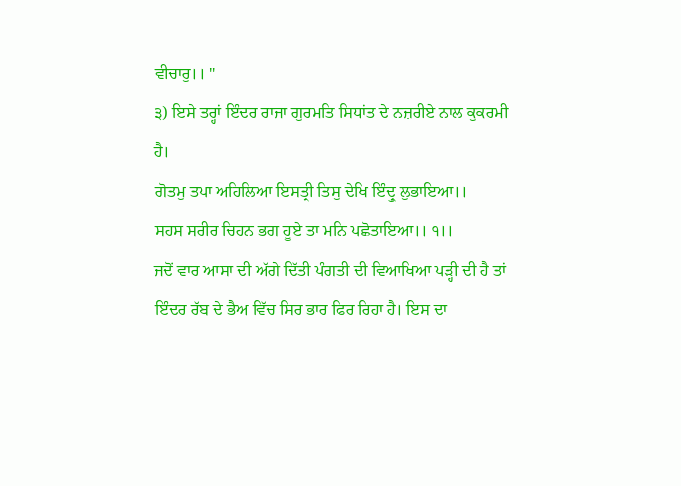ਵੀਚਾਰੁ।। "
੩) ਇਸੇ ਤਰ੍ਹਾਂ ਇੰਦਰ ਰਾਜਾ ਗੁਰਮਤਿ ਸਿਧਾਂਤ ਦੇ ਨਜ਼ਰੀਏ ਨਾਲ ਕੁਕਰਮੀ
ਹੈ।
ਗੋਤਮੁ ਤਪਾ ਅਹਿਲਿਆ ਇਸਤ੍ਰੀ ਤਿਸੁ ਦੇਖਿ ਇੰਦ੍ਰੁ ਲੁਭਾਇਆ।।
ਸਹਸ ਸਰੀਰ ਚਿਹਨ ਭਗ ਹੂਏ ਤਾ ਮਨਿ ਪਛੋਤਾਇਆ।। ੧।।
ਜਦੋਂ ਵਾਰ ਆਸਾ ਦੀ ਅੱਗੇ ਦਿੱਤੀ ਪੰਗਤੀ ਦੀ ਵਿਆਖਿਆ ਪੜ੍ਹੀ ਦੀ ਹੈ ਤਾਂ
ਇੰਦਰ ਰੱਬ ਦੇ ਭੈਅ ਵਿੱਚ ਸਿਰ ਭਾਰ ਫਿਰ ਰਿਹਾ ਹੈ। ਇਸ ਦਾ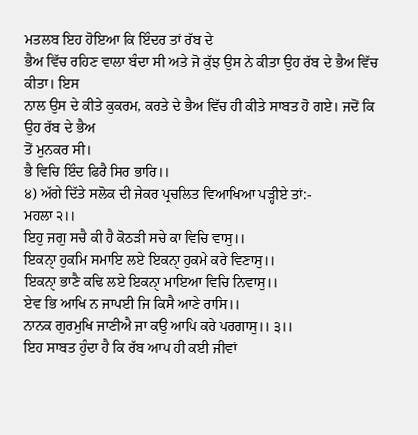ਮਤਲਬ ਇਹ ਹੋਇਆ ਕਿ ਇੰਦਰ ਤਾਂ ਰੱਬ ਦੇ
ਭੈਅ ਵਿੱਚ ਰਹਿਣ ਵਾਲਾ ਬੰਦਾ ਸੀ ਅਤੇ ਜੋ ਕੁੱਝ ਉਸ ਨੇ ਕੀਤਾ ਉਹ ਰੱਬ ਦੇ ਭੈਅ ਵਿੱਚ ਕੀਤਾ। ਇਸ
ਨਾਲ ਉਸ ਦੇ ਕੀਤੇ ਕੁਕਰਮ, ਕਰਤੇ ਦੇ ਭੈਅ ਵਿੱਚ ਹੀ ਕੀਤੇ ਸਾਬਤ ਹੋ ਗਏ। ਜਦੋਂ ਕਿ ਉਹ ਰੱਬ ਦੇ ਭੈਅ
ਤੋਂ ਮੁਨਕਰ ਸੀ।
ਭੈ ਵਿਚਿ ਇੰਦ ਫਿਰੈ ਸਿਰ ਭਾਰਿ।।
੪) ਅੱਗੇ ਦਿੱਤੇ ਸਲੋਕ ਦੀ ਜੇਕਰ ਪ੍ਰਚਲਿਤ ਵਿਆਖਿਆ ਪੜ੍ਹੀਏ ਤਾਂ:-
ਮਹਲਾ ੨।।
ਇਹੁ ਜਗੁ ਸਚੈ ਕੀ ਹੈ ਕੋਠੜੀ ਸਚੇ ਕਾ ਵਿਚਿ ਵਾਸੁ।।
ਇਕਨਾੑ ਹੁਕਮਿ ਸਮਾਇ ਲਏ ਇਕਨਾੑ ਹੁਕਮੇ ਕਰੇ ਵਿਣਾਸੁ।।
ਇਕਨਾੑ ਭਾਣੈ ਕਢਿ ਲਏ ਇਕਨਾੑ ਮਾਇਆ ਵਿਚਿ ਨਿਵਾਸੁ।।
ਏਵ ਭਿ ਆਖਿ ਨ ਜਾਪਈ ਜਿ ਕਿਸੈ ਆਣੇ ਰਾਸਿ।।
ਨਾਨਕ ਗੁਰਮੁਖਿ ਜਾਣੀਐ ਜਾ ਕਉ ਆਪਿ ਕਰੇ ਪਰਗਾਸੁ।। ੩।।
ਇਹ ਸਾਬਤ ਹੁੰਦਾ ਹੈ ਕਿ ਰੱਬ ਆਪ ਹੀ ਕਈ ਜੀਵਾਂ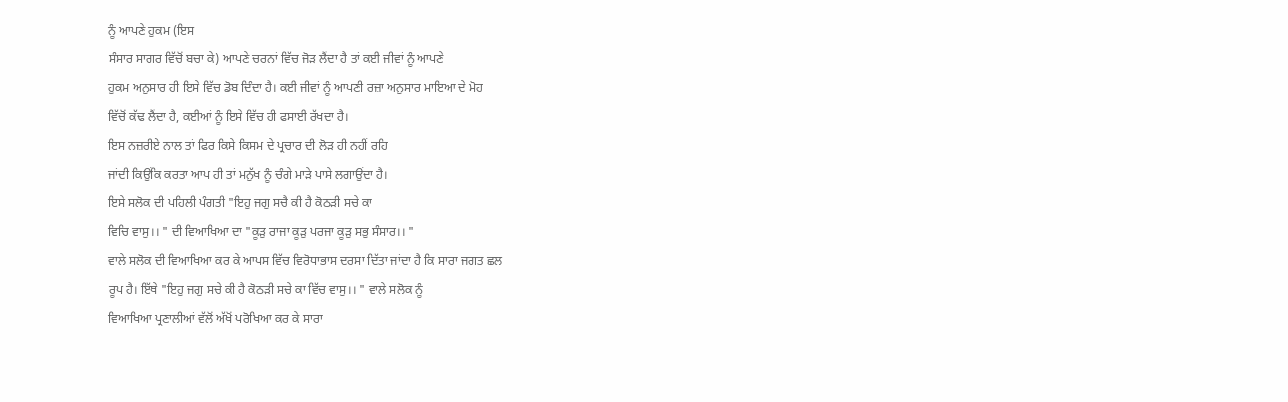ਨੂੰ ਆਪਣੇ ਹੁਕਮ (ਇਸ
ਸੰਸਾਰ ਸਾਗਰ ਵਿੱਚੋਂ ਬਚਾ ਕੇ) ਆਪਣੇ ਚਰਨਾਂ ਵਿੱਚ ਜੋੜ ਲੈਂਦਾ ਹੈ ਤਾਂ ਕਈ ਜੀਵਾਂ ਨੂੰ ਆਪਣੇ
ਹੁਕਮ ਅਨੁਸਾਰ ਹੀ ਇਸੇ ਵਿੱਚ ਡੋਬ ਦਿੰਦਾ ਹੈ। ਕਈ ਜੀਵਾਂ ਨੂੰ ਆਪਣੀ ਰਜ਼ਾ ਅਨੁਸਾਰ ਮਾਇਆ ਦੇ ਮੋਹ
ਵਿੱਚੋਂ ਕੱਢ ਲੈਂਦਾ ਹੈ, ਕਈਆਂ ਨੂੰ ਇਸੇ ਵਿੱਚ ਹੀ ਫਸਾਈ ਰੱਖਦਾ ਹੈ।
ਇਸ ਨਜ਼ਰੀਏ ਨਾਲ ਤਾਂ ਫਿਰ ਕਿਸੇ ਕਿਸਮ ਦੇ ਪ੍ਰਚਾਰ ਦੀ ਲੋੜ ਹੀ ਨਹੀਂ ਰਹਿ
ਜਾਂਦੀ ਕਿਉਂਕਿ ਕਰਤਾ ਆਪ ਹੀ ਤਾਂ ਮਨੁੱਖ ਨੂੰ ਚੰਗੇ ਮਾੜੇ ਪਾਸੇ ਲਗਾਉਂਦਾ ਹੈ।
ਇਸੇ ਸਲੋਕ ਦੀ ਪਹਿਲੀ ਪੰਗਤੀ "ਇਹੁ ਜਗੁ ਸਚੈ ਕੀ ਹੈ ਕੋਠੜੀ ਸਚੇ ਕਾ
ਵਿਚਿ ਵਾਸੁ।। " ਦੀ ਵਿਆਖਿਆ ਦਾ "ਕੂੜੁ ਰਾਜਾ ਕੂੜੁ ਪਰਜਾ ਕੂੜੁ ਸਭੁ ਸੰਸਾਰ।। "
ਵਾਲੇ ਸਲੋਕ ਦੀ ਵਿਆਖਿਆ ਕਰ ਕੇ ਆਪਸ ਵਿੱਚ ਵਿਰੋਧਾਭਾਸ ਦਰਸਾ ਦਿੱਤਾ ਜਾਂਦਾ ਹੈ ਕਿ ਸਾਰਾ ਜਗਤ ਛਲ
ਰੂਪ ਹੈ। ਇੱਥੇ "ਇਹੁ ਜਗੁ ਸਚੇ ਕੀ ਹੈ ਕੋਠੜੀ ਸਚੇ ਕਾ ਵਿੱਚ ਵਾਸੁ।। " ਵਾਲੇ ਸਲੋਕ ਨੂੰ
ਵਿਆਖਿਆ ਪ੍ਰਣਾਲੀਆਂ ਵੱਲੋਂ ਅੱਖੋਂ ਪਰੋਖਿਆ ਕਰ ਕੇ ਸਾਰਾ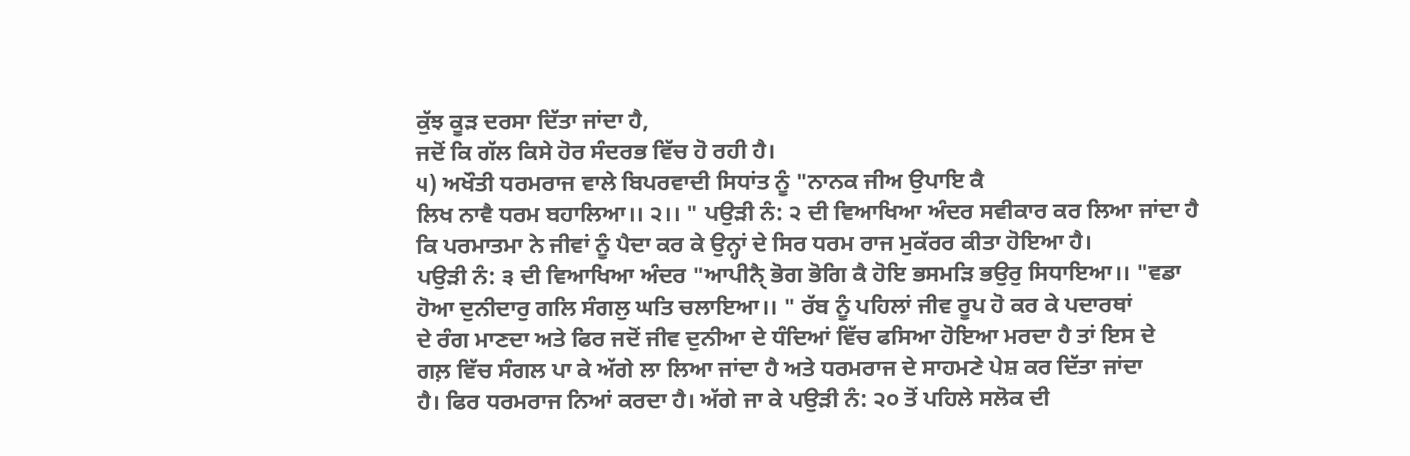ਕੁੱਝ ਕੂੜ ਦਰਸਾ ਦਿੱਤਾ ਜਾਂਦਾ ਹੈ,
ਜਦੋਂ ਕਿ ਗੱਲ ਕਿਸੇ ਹੋਰ ਸੰਦਰਭ ਵਿੱਚ ਹੋ ਰਹੀ ਹੈ।
੫) ਅਖੌਤੀ ਧਰਮਰਾਜ ਵਾਲੇ ਬਿਪਰਵਾਦੀ ਸਿਧਾਂਤ ਨੂੰ "ਨਾਨਕ ਜੀਅ ਉਪਾਇ ਕੈ
ਲਿਖ ਨਾਵੈ ਧਰਮ ਬਹਾਲਿਆ।। ੨।। " ਪਉੜੀ ਨੰ: ੨ ਦੀ ਵਿਆਖਿਆ ਅੰਦਰ ਸਵੀਕਾਰ ਕਰ ਲਿਆ ਜਾਂਦਾ ਹੈ
ਕਿ ਪਰਮਾਤਮਾ ਨੇ ਜੀਵਾਂ ਨੂੰ ਪੈਦਾ ਕਰ ਕੇ ਉਨ੍ਹਾਂ ਦੇ ਸਿਰ ਧਰਮ ਰਾਜ ਮੁਕੱਰਰ ਕੀਤਾ ਹੋਇਆ ਹੈ।
ਪਉੜੀ ਨੰ: ੩ ਦੀ ਵਿਆਖਿਆ ਅੰਦਰ "ਆਪੀਨੈੑ ਭੋਗ ਭੋਗਿ ਕੈ ਹੋਇ ਭਸਮੜਿ ਭਉਰੁ ਸਿਧਾਇਆ।। "ਵਡਾ
ਹੋਆ ਦੁਨੀਦਾਰੁ ਗਲਿ ਸੰਗਲੁ ਘਤਿ ਚਲਾਇਆ।। " ਰੱਬ ਨੂੰ ਪਹਿਲਾਂ ਜੀਵ ਰੂਪ ਹੋ ਕਰ ਕੇ ਪਦਾਰਥਾਂ
ਦੇ ਰੰਗ ਮਾਣਦਾ ਅਤੇ ਫਿਰ ਜਦੋਂ ਜੀਵ ਦੁਨੀਆ ਦੇ ਧੰਦਿਆਂ ਵਿੱਚ ਫਸਿਆ ਹੋਇਆ ਮਰਦਾ ਹੈ ਤਾਂ ਇਸ ਦੇ
ਗਲ਼ ਵਿੱਚ ਸੰਗਲ ਪਾ ਕੇ ਅੱਗੇ ਲਾ ਲਿਆ ਜਾਂਦਾ ਹੈ ਅਤੇ ਧਰਮਰਾਜ ਦੇ ਸਾਹਮਣੇ ਪੇਸ਼ ਕਰ ਦਿੱਤਾ ਜਾਂਦਾ
ਹੈ। ਫਿਰ ਧਰਮਰਾਜ ਨਿਆਂ ਕਰਦਾ ਹੈ। ਅੱਗੇ ਜਾ ਕੇ ਪਉੜੀ ਨੰ: ੨੦ ਤੋਂ ਪਹਿਲੇ ਸਲੋਕ ਦੀ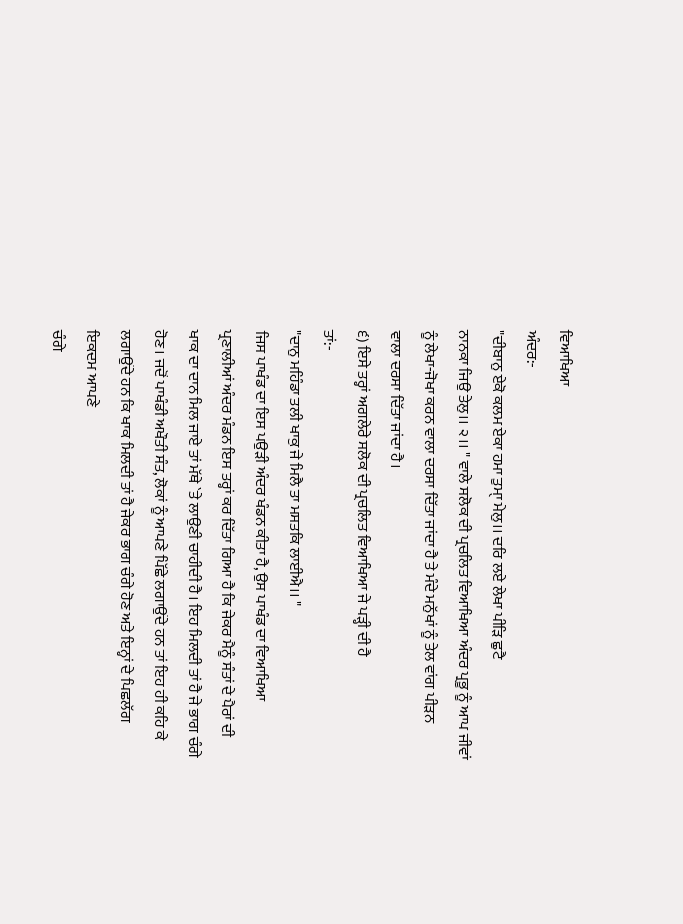ਵਿਆਖਿਆ
ਅੰਦਰ:-
"ਦੀਬਾਨੁ ਏਕੋ ਕਲਮ ਏਕਾ ਹਮਾ ਤੁਮਾੑ ਮੇਲੁ।। ਦਰਿ ਲਏ ਲੇਖਾ ਪੀੜਿ ਛੁਟੈ
ਨਾਨਕਾ ਜਿਉ ਤੇਲੁ।। ੨।। " ਵਾਲੇ ਸਲੋਕ ਦੀ ਪ੍ਰਚਲਿਤ ਵਿਆਖਿਆ ਅੰਦਰ ਪ੍ਰਭੂ ਨੂੰ ਆਪ ਜੀਵਾਂ
ਨੂੰ ਲੇਖਾ-ਜੋਖਾ ਕਰਨ ਵਾਲਾ ਦਰਸਾ ਦਿੱਤਾ ਜਾਂਦਾ ਹੈ ਤੇ ਮੰਦੇ ਮਨੁੱਖਾਂ ਨੂੰ ਤੇਲ ਵਾਂਗ ਪੀੜਨ
ਵਾਲਾ ਦਰਸਾ ਦਿੱਤਾ ਜਾਂਦਾ ਹੈ।
੬) ਇਸੇ ਤਰ੍ਹਾਂ ਅਗਲੇਰੇ ਸਲੋਕ ਦੀ ਪ੍ਰਚਲਿਤ ਵਿਆਖਿਆ ਜੇ ਪੜ੍ਹੀ ਦੀ ਹੈ
ਤਾਂ:-
"ਦਾਨੁ ਮਹਿੰਡਾ ਤਲੀ ਖਾਕੁ ਜੇ ਮਿਲੈ ਤਾ ਮਸਤਕਿ ਲਾਈਐ।। "
ਜਿਸ ਪਾਖੰਡ ਦਾ ਇਸ ਪਉੜੀ ਅੰਦਰ ਖੰਡਨ ਕੀਤਾ ਹੈ, ਉਸ ਪਾਖੰਡ ਦਾ ਵਿਆਖਿਆ
ਪ੍ਰਣਾਲੀਆਂ ਅੰਦਰ ਮੰਡਨ ਇਸ ਤਰ੍ਹਾਂ ਕਰ ਦਿੱਤਾ ਗਿਆ ਹੈ ਕਿ ਜੇਕਰ ਮੈਨੂੰ ਸੰਤਾਂ ਦੇ ਪੈਰਾਂ ਦੀ
ਖਾਕ ਦਾ ਦਾਨ ਮਿਲ ਜਾਏ ਤਾਂ ਮੱਥੇ `ਤੇ ਲਾਉਣੀ ਚਾਹੀਦੀ ਹੈ। ਇਹ ਮਿਲਦੀ ਤਾਂ ਹੈ ਜੇ ਭਾਗ ਚੰਗੇ
ਹੋਣ। ਜਦੋਂ ਪਾਖੰਡੀ ਅਖੌਤੀ ਸੰਤ, ਲੋਕਾਂ ਨੂੰ ਆਪਣੇ ਪਿੱਛੇ ਲਗਾਉਂਦੇ ਹਨ ਤਾਂ ਇਹ ਹੀ ਕਹਿ ਕੇ
ਲਗਾਉਂਦੇ ਹਨ ਕਿ ਖਾਕ ਮਿਲਦੀ ਤਾਂ ਹੈ ਜੇਕਰ ਭਾਗ ਚੰਗੇ ਹੋਣ ਅਤੇ ਇਨ੍ਹਾਂ ਦੇ ਪਿਛਲੱਗ ਇਕਦਮ ਆਪਣੇ
ਚੰਗੇ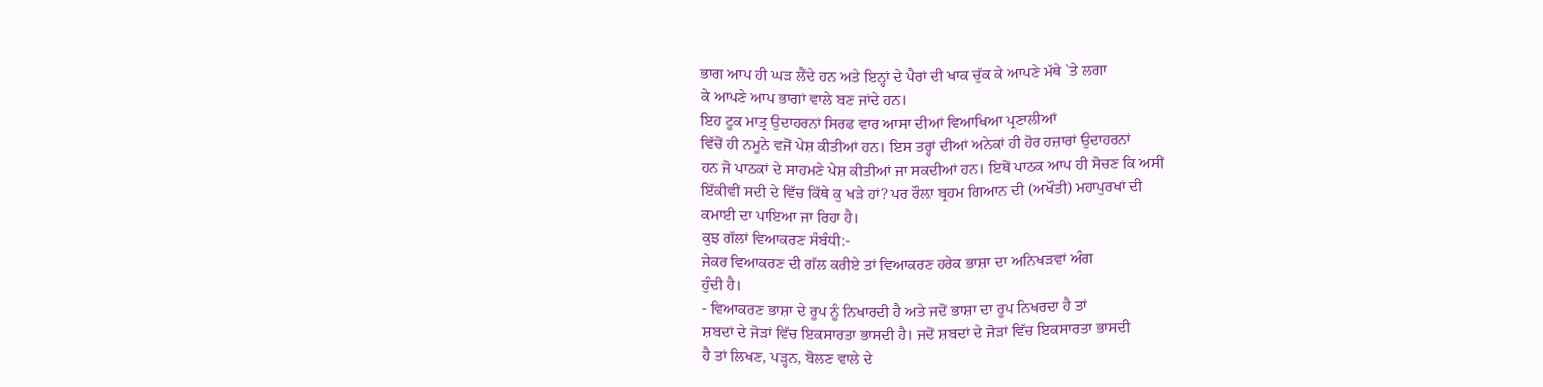ਭਾਗ ਆਪ ਹੀ ਘੜ ਲੈਂਦੇ ਹਨ ਅਤੇ ਇਨ੍ਹਾਂ ਦੇ ਪੈਰਾਂ ਦੀ ਖਾਕ ਚੁੱਕ ਕੇ ਆਪਣੇ ਮੱਥੇ `ਤੇ ਲਗਾ
ਕੇ ਆਪਣੇ ਆਪ ਭਾਗਾਂ ਵਾਲੇ ਬਣ ਜਾਂਦੇ ਹਨ।
ਇਹ ਟੂਕ ਮਾਤ੍ਰ ਉਦਾਹਰਨਾਂ ਸਿਰਫ ਵਾਰ ਆਸਾ ਦੀਆਂ ਵਿਆਖਿਆ ਪ੍ਰਣਾਲੀਆਂ
ਵਿੱਚੋਂ ਹੀ ਨਮੂਨੇ ਵਜੋਂ ਪੇਸ਼ ਕੀਤੀਆਂ ਹਨ। ਇਸ ਤਰ੍ਹਾਂ ਦੀਆਂ ਅਨੇਕਾਂ ਹੀ ਹੋਰ ਹਜ਼ਾਰਾਂ ਉਦਾਹਰਨਾਂ
ਹਨ ਜੋ ਪਾਠਕਾਂ ਦੇ ਸਾਹਮਣੇ ਪੇਸ਼ ਕੀਤੀਆਂ ਜਾ ਸਕਦੀਆਂ ਹਨ। ਇਥੋਂ ਪਾਠਕ ਆਪ ਹੀ ਸੋਚਣ ਕਿ ਅਸੀਂ
ਇੱਕੀਵੀਂ ਸਦੀ ਦੇ ਵਿੱਚ ਕਿੱਥੇ ਕੁ ਖੜੇ ਹਾਂ? ਪਰ ਰੌਲ਼ਾ ਬ੍ਰਹਮ ਗਿਆਨ ਦੀ (ਅਖੌਤੀ) ਮਹਾਪੁਰਖਾਂ ਦੀ
ਕਮਾਈ ਦਾ ਪਾਇਆ ਜਾ ਰਿਹਾ ਹੈ।
ਕੁਝ ਗੱਲਾਂ ਵਿਆਕਰਣ ਸੰਬੰਧੀ:-
ਜੇਕਰ ਵਿਆਕਰਣ ਦੀ ਗੱਲ ਕਰੀਏ ਤਾਂ ਵਿਆਕਰਣ ਹਰੇਕ ਭਾਸ਼ਾ ਦਾ ਅਨਿਖੜਵਾਂ ਅੰਗ
ਹੁੰਦੀ ਹੈ।
- ਵਿਆਕਰਣ ਭਾਸ਼ਾ ਦੇ ਰੂਪ ਨੂੰ ਨਿਖਾਰਦੀ ਹੈ ਅਤੇ ਜਦੋਂ ਭਾਸ਼ਾ ਦਾ ਰੂਪ ਨਿਖਰਦਾ ਹੈ ਤਾਂ
ਸ਼ਬਦਾਂ ਦੇ ਜੋੜਾਂ ਵਿੱਚ ਇਕਸਾਰਤਾ ਭਾਸਦੀ ਹੈ। ਜਦੋਂ ਸ਼ਬਦਾਂ ਦੇ ਜੋੜਾਂ ਵਿੱਚ ਇਕਸਾਰਤਾ ਭਾਸਦੀ
ਹੈ ਤਾਂ ਲਿਖਣ, ਪੜ੍ਹਨ, ਬੋਲਣ ਵਾਲੇ ਦੇ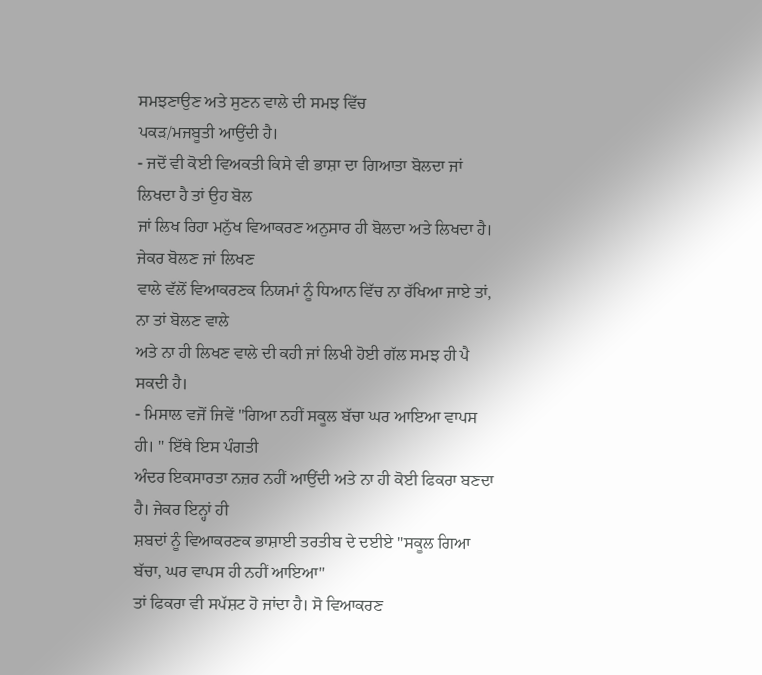ਸਮਝਣਾਉਣ ਅਤੇ ਸੁਣਨ ਵਾਲੇ ਦੀ ਸਮਝ ਵਿੱਚ
ਪਕੜ/ਮਜਬੂਤੀ ਆਉਂਦੀ ਹੈ।
- ਜਦੋਂ ਵੀ ਕੋਈ ਵਿਅਕਤੀ ਕਿਸੇ ਵੀ ਭਾਸ਼ਾ ਦਾ ਗਿਆਤਾ ਬੋਲਦਾ ਜਾਂ ਲਿਖਦਾ ਹੈ ਤਾਂ ਉਹ ਬੋਲ
ਜਾਂ ਲਿਖ ਰਿਹਾ ਮਨੁੱਖ ਵਿਆਕਰਣ ਅਨੁਸਾਰ ਹੀ ਬੋਲਦਾ ਅਤੇ ਲਿਖਦਾ ਹੈ। ਜੇਕਰ ਬੋਲਣ ਜਾਂ ਲਿਖਣ
ਵਾਲੇ ਵੱਲੋਂ ਵਿਆਕਰਣਕ ਨਿਯਮਾਂ ਨੂੰ ਧਿਆਨ ਵਿੱਚ ਨਾ ਰੱਖਿਆ ਜਾਏ ਤਾਂ, ਨਾ ਤਾਂ ਬੋਲਣ ਵਾਲੇ
ਅਤੇ ਨਾ ਹੀ ਲਿਖਣ ਵਾਲੇ ਦੀ ਕਹੀ ਜਾਂ ਲਿਖੀ ਹੋਈ ਗੱਲ ਸਮਝ ਹੀ ਪੈ ਸਕਦੀ ਹੈ।
- ਮਿਸਾਲ ਵਜੋਂ ਜਿਵੇਂ "ਗਿਆ ਨਹੀਂ ਸਕੂਲ ਬੱਚਾ ਘਰ ਆਇਆ ਵਾਪਸ ਹੀ। " ਇੱਥੇ ਇਸ ਪੰਗਤੀ
ਅੰਦਰ ਇਕਸਾਰਤਾ ਨਜ਼ਰ ਨਹੀਂ ਆਉਂਦੀ ਅਤੇ ਨਾ ਹੀ ਕੋਈ ਫਿਕਰਾ ਬਣਦਾ ਹੈ। ਜੇਕਰ ਇਨ੍ਹਾਂ ਹੀ
ਸ਼ਬਦਾਂ ਨੂੰ ਵਿਆਕਰਣਕ ਭਾਸ਼ਾਈ ਤਰਤੀਬ ਦੇ ਦਈਏ "ਸਕੂਲ ਗਿਆ ਬੱਚਾ, ਘਰ ਵਾਪਸ ਹੀ ਨਹੀਂ ਆਇਆ"
ਤਾਂ ਫਿਕਰਾ ਵੀ ਸਪੱਸ਼ਟ ਹੋ ਜਾਂਦਾ ਹੈ। ਸੋ ਵਿਆਕਰਣ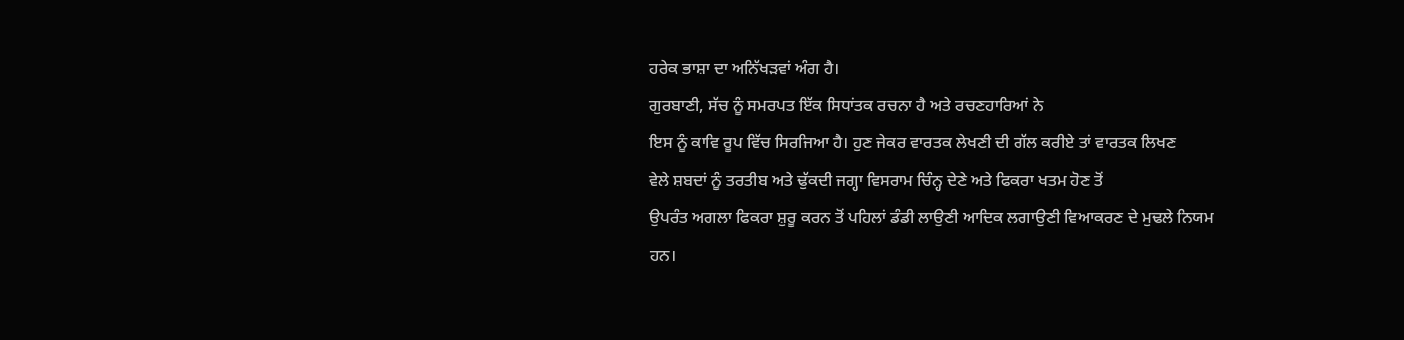ਹਰੇਕ ਭਾਸ਼ਾ ਦਾ ਅਨਿੱਖੜਵਾਂ ਅੰਗ ਹੈ।
ਗੁਰਬਾਣੀ, ਸੱਚ ਨੂੰ ਸਮਰਪਤ ਇੱਕ ਸਿਧਾਂਤਕ ਰਚਨਾ ਹੈ ਅਤੇ ਰਚਣਹਾਰਿਆਂ ਨੇ
ਇਸ ਨੂੰ ਕਾਵਿ ਰੂਪ ਵਿੱਚ ਸਿਰਜਿਆ ਹੈ। ਹੁਣ ਜੇਕਰ ਵਾਰਤਕ ਲੇਖਣੀ ਦੀ ਗੱਲ ਕਰੀਏ ਤਾਂ ਵਾਰਤਕ ਲਿਖਣ
ਵੇਲੇ ਸ਼ਬਦਾਂ ਨੂੰ ਤਰਤੀਬ ਅਤੇ ਢੁੱਕਦੀ ਜਗ੍ਹਾ ਵਿਸਰਾਮ ਚਿੰਨ੍ਹ ਦੇਣੇ ਅਤੇ ਫਿਕਰਾ ਖਤਮ ਹੋਣ ਤੋਂ
ਉਪਰੰਤ ਅਗਲਾ ਫਿਕਰਾ ਸ਼ੁਰੂ ਕਰਨ ਤੋਂ ਪਹਿਲਾਂ ਡੰਡੀ ਲਾਉਣੀ ਆਦਿਕ ਲਗਾਉਣੀ ਵਿਆਕਰਣ ਦੇ ਮੁਢਲੇ ਨਿਯਮ
ਹਨ।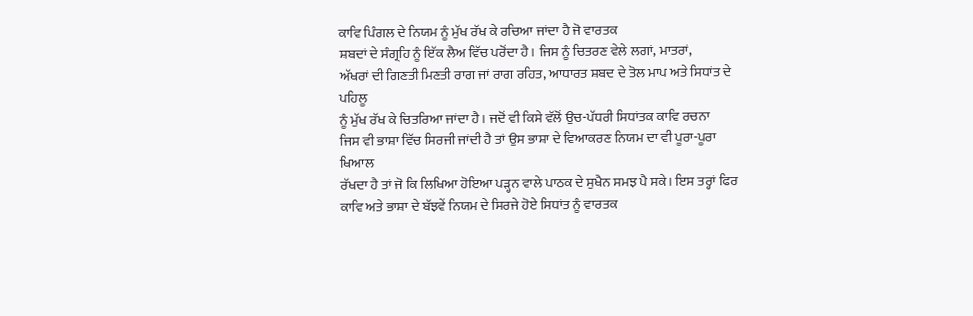ਕਾਵਿ ਪਿੰਗਲ ਦੇ ਨਿਯਮ ਨੂੰ ਮੁੱਖ ਰੱਖ ਕੇ ਰਚਿਆ ਜਾਂਦਾ ਹੈ ਜੋ ਵਾਰਤਕ
ਸ਼ਬਦਾਂ ਦੇ ਸੰਗ੍ਰਹਿ ਨੂੰ ਇੱਕ ਲੈਅ ਵਿੱਚ ਪਰੋਂਦਾ ਹੈ। ਜਿਸ ਨੂੰ ਚਿਤਰਣ ਵੇਲੇ ਲਗਾਂ, ਮਾਤਰਾਂ,
ਅੱਖਰਾਂ ਦੀ ਗਿਣਤੀ ਮਿਣਤੀ ਰਾਗ ਜਾਂ ਰਾਗ ਰਹਿਤ, ਆਧਾਰਤ ਸ਼ਬਦ ਦੇ ਤੋਲ ਮਾਪ ਅਤੇ ਸਿਧਾਂਤ ਦੇ ਪਹਿਲੂ
ਨੂੰ ਮੁੱਖ ਰੱਖ ਕੇ ਚਿਤਰਿਆ ਜਾਂਦਾ ਹੈ। ਜਦੋਂ ਵੀ ਕਿਸੇ ਵੱਲੋਂ ਉਚ-ਪੱਧਰੀ ਸਿਧਾਂਤਕ ਕਾਵਿ ਰਚਨਾ
ਜਿਸ ਵੀ ਭਾਸ਼ਾ ਵਿੱਚ ਸਿਰਜੀ ਜਾਂਦੀ ਹੈ ਤਾਂ ਉਸ ਭਾਸ਼ਾ ਦੇ ਵਿਆਕਰਣ ਨਿਯਮ ਦਾ ਵੀ ਪੂਰਾ-ਪੂਰਾ ਖਿਆਲ
ਰੱਖਦਾ ਹੈ ਤਾਂ ਜੋ ਕਿ ਲਿਖਿਆ ਹੋਇਆ ਪੜ੍ਹਨ ਵਾਲੇ ਪਾਠਕ ਦੇ ਸੁਖੈਨ ਸਮਝ ਪੈ ਸਕੇ। ਇਸ ਤਰ੍ਹਾਂ ਫਿਰ
ਕਾਵਿ ਅਤੇ ਭਾਸ਼ਾ ਦੇ ਬੱਝਵੇਂ ਨਿਯਮ ਦੇ ਸਿਰਜੇ ਹੋਏ ਸਿਧਾਂਤ ਨੂੰ ਵਾਰਤਕ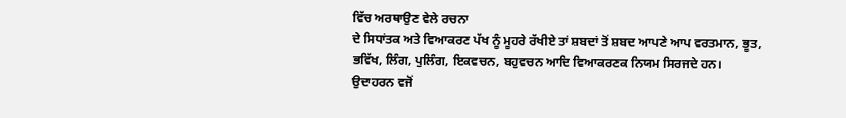ਵਿੱਚ ਅਰਥਾਉਣ ਵੇਲੇ ਰਚਨਾ
ਦੇ ਸਿਧਾਂਤਕ ਅਤੇ ਵਿਆਕਰਣ ਪੱਖ ਨੂੰ ਮੂਹਰੇ ਰੱਖੀਏ ਤਾਂ ਸ਼ਬਦਾਂ ਤੋਂ ਸ਼ਬਦ ਆਪਣੇ ਆਪ ਵਰਤਮਾਨ, ਭੂਤ,
ਭਵਿੱਖ, ਲਿੰਗ, ਪੁਲਿੰਗ, ਇਕਵਚਨ, ਬਹੁਵਚਨ ਆਦਿ ਵਿਆਕਰਣਕ ਨਿਯਮ ਸਿਰਜਦੇ ਹਨ।
ਉਦਾਹਰਨ ਵਜੋਂ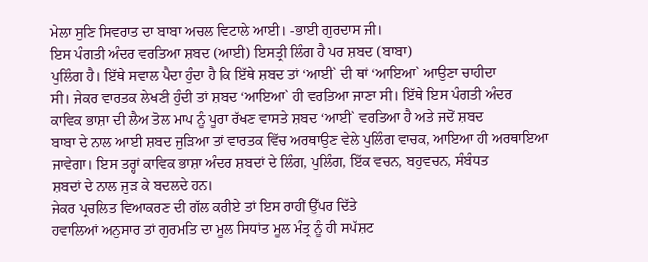ਮੇਲਾ ਸੁਣਿ ਸਿਵਰਾਤ ਦਾ ਬਾਬਾ ਅਚਲ ਵਿਟਾਲੇ ਆਈ। -ਭਾਈ ਗੁਰਦਾਸ ਜੀ।
ਇਸ ਪੰਗਤੀ ਅੰਦਰ ਵਰਤਿਆ ਸ਼ਬਦ (ਆਈ) ਇਸਤ੍ਰੀ ਲਿੰਗ ਹੈ ਪਰ ਸ਼ਬਦ (ਬਾਬਾ)
ਪੁਲਿੰਗ ਹੈ। ਇੱਥੇ ਸਵਾਲ ਪੈਦਾ ਹੁੰਦਾ ਹੈ ਕਿ ਇੱਥੇ ਸ਼ਬਦ ਤਾਂ ‘ਆਈ` ਦੀ ਥਾਂ ‘ਆਇਆ` ਆਉਣਾ ਚਾਹੀਦਾ
ਸੀ। ਜੇਕਰ ਵਾਰਤਕ ਲੇਖਣੀ ਹੁੰਦੀ ਤਾਂ ਸ਼ਬਦ ‘ਆਇਆ` ਹੀ ਵਰਤਿਆ ਜਾਣਾ ਸੀ। ਇੱਥੇ ਇਸ ਪੰਗਤੀ ਅੰਦਰ
ਕਾਵਿਕ ਭਾਸ਼ਾ ਦੀ ਲੈਅ ਤੋਲ ਮਾਪ ਨੂੰ ਪੂਰਾ ਰੱਖਣ ਵਾਸਤੇ ਸ਼ਬਦ ‘ਆਈ` ਵਰਤਿਆ ਹੈ ਅਤੇ ਜਦੋਂ ਸ਼ਬਦ
ਬਾਬਾ ਦੇ ਨਾਲ ਆਈ ਸ਼ਬਦ ਜੁੜਿਆ ਤਾਂ ਵਾਰਤਕ ਵਿੱਚ ਅਰਥਾਉਣ ਵੇਲੇ ਪੁਲਿੰਗ ਵਾਚਕ, ਆਇਆ ਹੀ ਅਰਥਾਇਆ
ਜਾਵੇਗਾ। ਇਸ ਤਰ੍ਹਾਂ ਕਾਵਿਕ ਭਾਸ਼ਾ ਅੰਦਰ ਸ਼ਬਦਾਂ ਦੇ ਲਿੰਗ, ਪੁਲਿੰਗ, ਇੱਕ ਵਚਨ, ਬਹੁਵਚਨ, ਸੰਬੰਧਤ
ਸ਼ਬਦਾਂ ਦੇ ਨਾਲ ਜੁੜ ਕੇ ਬਦਲਦੇ ਹਨ।
ਜੇਕਰ ਪ੍ਰਚਲਿਤ ਵਿਆਕਰਣ ਦੀ ਗੱਲ ਕਰੀਏ ਤਾਂ ਇਸ ਰਾਹੀਂ ਉੱਪਰ ਦਿੱਤੇ
ਹਵਾਲਿਆਂ ਅਨੁਸਾਰ ਤਾਂ ਗੁਰਮਤਿ ਦਾ ਮੂਲ ਸਿਧਾਂਤ ਮੂਲ ਮੰਤ੍ਰ ਨੂੰ ਹੀ ਸਪੱਸ਼ਟ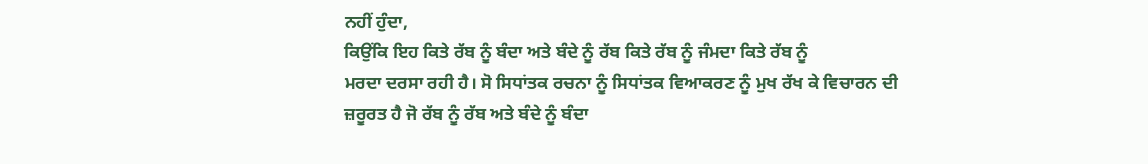ਨਹੀਂ ਹੁੰਦਾ,
ਕਿਉਂਕਿ ਇਹ ਕਿਤੇ ਰੱਬ ਨੂੰ ਬੰਦਾ ਅਤੇ ਬੰਦੇ ਨੂੰ ਰੱਬ ਕਿਤੇ ਰੱਬ ਨੂੰ ਜੰਮਦਾ ਕਿਤੇ ਰੱਬ ਨੂੰ
ਮਰਦਾ ਦਰਸਾ ਰਹੀ ਹੈ। ਸੋ ਸਿਧਾਂਤਕ ਰਚਨਾ ਨੂੰ ਸਿਧਾਂਤਕ ਵਿਆਕਰਣ ਨੂੰ ਮੁਖ ਰੱਖ ਕੇ ਵਿਚਾਰਨ ਦੀ
ਜ਼ਰੂਰਤ ਹੈ ਜੋ ਰੱਬ ਨੂੰ ਰੱਬ ਅਤੇ ਬੰਦੇ ਨੂੰ ਬੰਦਾ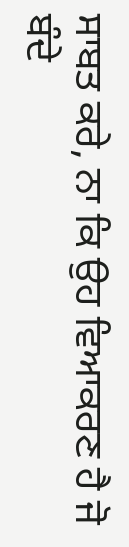ਸਾਬਤ ਕਰੇ, ਨਾ ਕਿ ਉਹ ਵਿਆਕਰਣ ਹੈ ਜੋ ਬੰਦੇ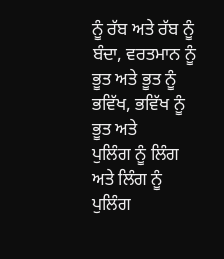ਨੂੰ ਰੱਬ ਅਤੇ ਰੱਬ ਨੂੰ ਬੰਦਾ, ਵਰਤਮਾਨ ਨੂੰ ਭੂਤ ਅਤੇ ਭੂਤ ਨੂੰ ਭਵਿੱਖ, ਭਵਿੱਖ ਨੂੰ ਭੂਤ ਅਤੇ
ਪੁਲਿੰਗ ਨੂੰ ਲਿੰਗ ਅਤੇ ਲਿੰਗ ਨੂੰ ਪੁਲਿੰਗ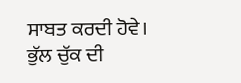ਸਾਬਤ ਕਰਦੀ ਹੋਵੇ।
ਭੁੱਲ ਚੁੱਕ ਦੀ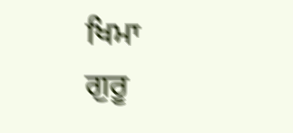ਖਿਮਾ
ਗੁਰੂ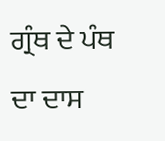ਗ੍ਰੰਥ ਦੇ ਪੰਥ ਦਾ ਦਾਸ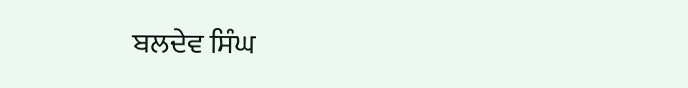ਬਲਦੇਵ ਸਿੰਘ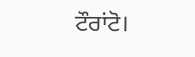ਟੌਰਾਂਟੋ।